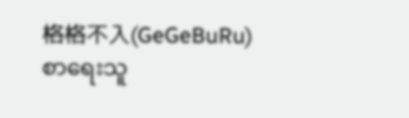格格不入(GeGeBuRu)
စာရေးသူ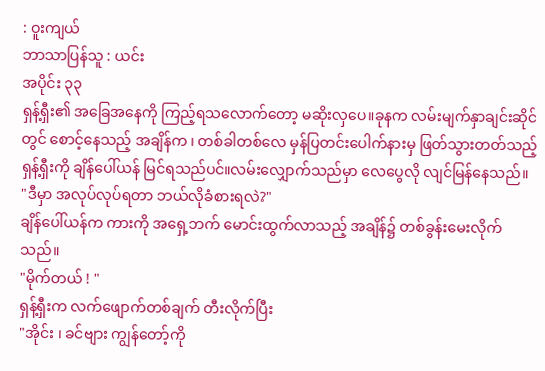: ဝူးကျယ်
ဘာသာပြန်သူ : ယင်း
အပိုင်း ၃၃
ရှန့်ရှီး၏ အခြေအနေကို ကြည့်ရသလောက်တော့ မဆိုးလှပေ။ခုနက လမ်းမျက်နှာချင်းဆိုင်တွင် စောင့်နေသည့် အချိန်က ၊ တစ်ခါတစ်လေ မှန်ပြတင်းပေါက်နားမှ ဖြတ်သွားတတ်သည့် ရှန့်ရှီးကို ချိန်ပေါ်ယန် မြင်ရသည်ပင်။လမ်းလျှောက်သည်မှာ လေပွေလို လျင်မြန်နေသည်။
"ဒီမှာ အလုပ်လုပ်ရတာ ဘယ်လိုခံစားရလဲ?"
ချိန်ပေါ်ယန်က ကားကို အရှေ့ဘက် မောင်းထွက်လာသည့် အချိန်၌ တစ်ခွန်းမေးလိုက်သည်။
"မိုက်တယ် ! "
ရှန့်ရှီးက လက်ဖျောက်တစ်ချက် တီးလိုက်ပြီး
"အိုင်း ၊ ခင်ဗျား ကျွန်တော့်ကို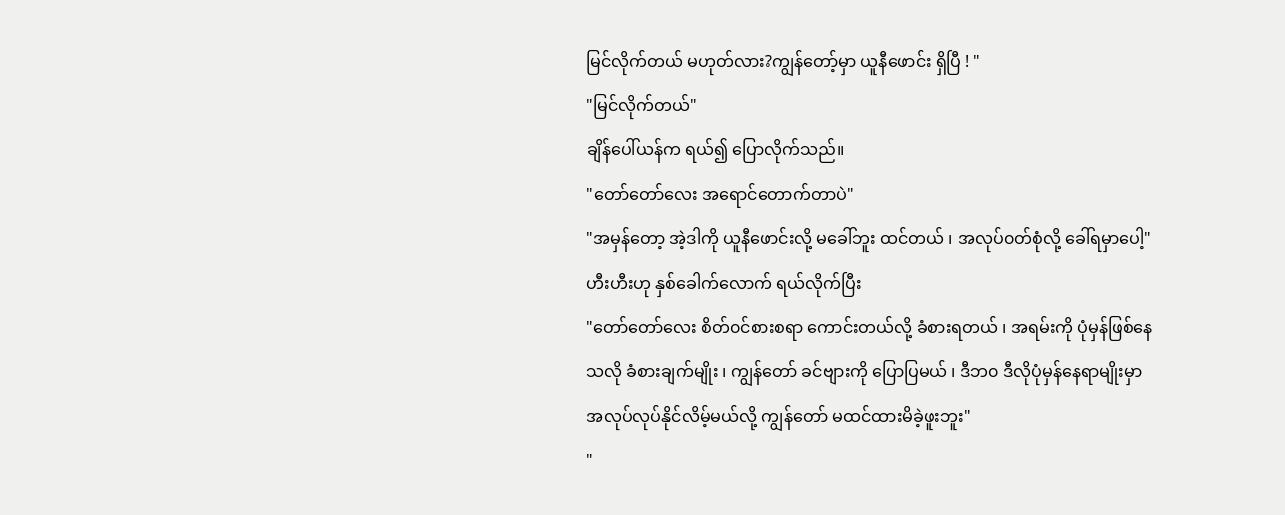မြင်လိုက်တယ် မဟုတ်လား?ကျွန်တော့်မှာ ယူနီဖောင်း ရှိပြီ ! "
"မြင်လိုက်တယ်"
ချိန်ပေါ်ယန်က ရယ်၍ ပြောလိုက်သည်။
"တော်တော်လေး အရောင်တောက်တာပဲ"
"အမှန်တော့ အဲ့ဒါကို ယူနီဖောင်းလို့ မခေါ်ဘူး ထင်တယ် ၊ အလုပ်၀တ်စုံလို့ ခေါ်ရမှာပေါ့"
ဟီးဟီးဟု နှစ်ခေါက်လောက် ရယ်လိုက်ပြီး
"တော်တော်လေး စိတ်၀င်စားစရာ ကောင်းတယ်လို့ ခံစားရတယ် ၊ အရမ်းကို ပုံမှန်ဖြစ်နေသလို ခံစားချက်မျိုး ၊ ကျွန်တော် ခင်ဗျားကို ပြောပြမယ် ၊ ဒီဘ၀ ဒီလိုပုံမှန်နေရာမျိုးမှာ အလုပ်လုပ်နိုင်လိမ့်မယ်လို့ ကျွန်တော် မထင်ထားမိခဲ့ဖူးဘူး"
"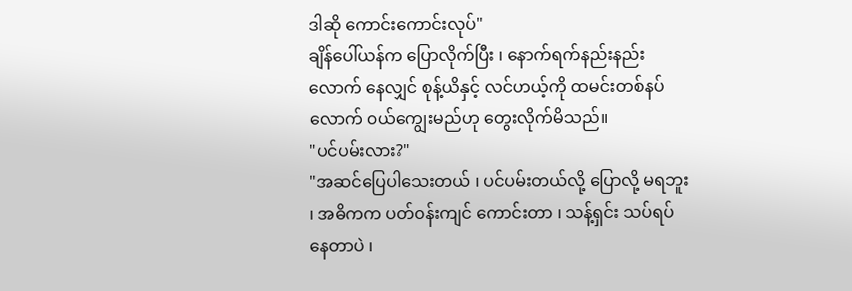ဒါဆို ကောင်းကောင်းလုပ်"
ချိန်ပေါ်ယန်က ပြောလိုက်ပြီး ၊ နောက်ရက်နည်းနည်းလောက် နေလျှင် စုန့်ယိနှင့် လင်ဟယ့်ကို ထမင်းတစ်နပ်လောက် ၀ယ်ကျွေးမည်ဟု တွေးလိုက်မိသည်။
"ပင်ပမ်းလား?"
"အဆင်ပြေပါသေးတယ် ၊ ပင်ပမ်းတယ်လို့ ပြောလို့ မရဘူး ၊ အဓိကက ပတ်၀န်းကျင် ကောင်းတာ ၊ သန့်ရှင်း သပ်ရပ်နေတာပဲ ၊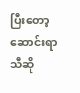ပြီးတော့ ဆောင်းရာသီဆို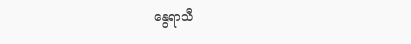နွေရာသီ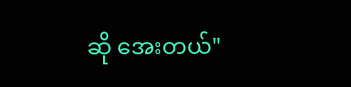ဆို အေးတယ်"